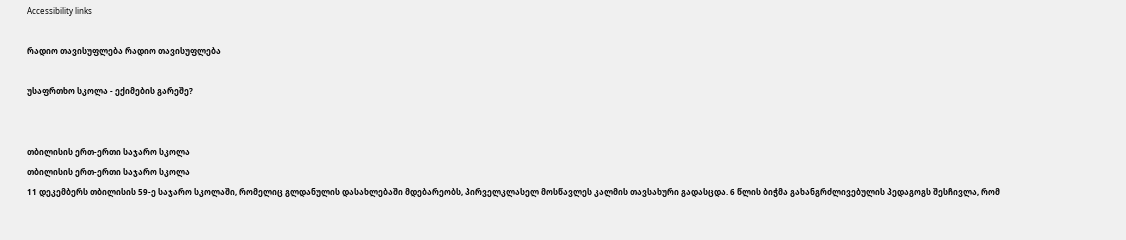Accessibility links

რადიო თავისუფლება რადიო თავისუფლება

უსაფრთხო სკოლა - ექიმების გარეშე?


თბილისის ერთ-ერთი საჯარო სკოლა
თბილისის ერთ-ერთი საჯარო სკოლა
11 დეკემბერს თბილისის 59-ე საჯარო სკოლაში, რომელიც გლდანულის დასახლებაში მდებარეობს, პირველკლასელ მოსწავლეს კალმის თავსახური გადასცდა. 6 წლის ბიჭმა გახანგრძლივებულის პედაგოგს შესჩივლა, რომ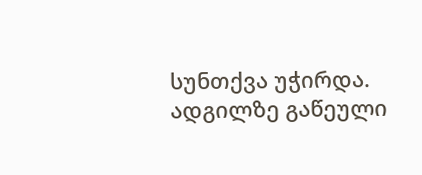სუნთქვა უჭირდა. ადგილზე გაწეული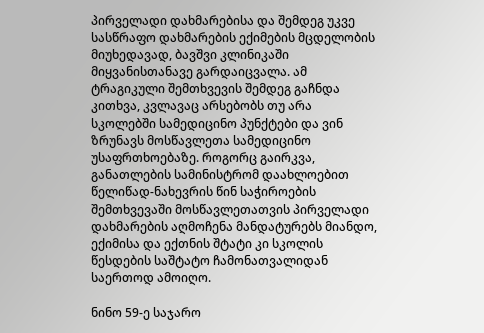პირველადი დახმარებისა და შემდეგ უკვე სასწრაფო დახმარების ექიმების მცდელობის მიუხედავად, ბავშვი კლინიკაში მიყვანისთანავე გარდაიცვალა. ამ ტრაგიკული შემთხვევის შემდეგ გაჩნდა კითხვა, კვლავაც არსებობს თუ არა სკოლებში სამედიცინო პუნქტები და ვინ ზრუნავს მოსწავლეთა სამედიცინო უსაფრთხოებაზე. როგორც გაირკვა, განათლების სამინისტრომ დაახლოებით წელიწად-ნახევრის წინ საჭიროების შემთხვევაში მოსწავლეთათვის პირველადი დახმარების აღმოჩენა მანდატურებს მიანდო, ექიმისა და ექთნის შტატი კი სკოლის წესდების საშტატო ჩამონათვალიდან საერთოდ ამოიღო.

ნინო 59-ე საჯარო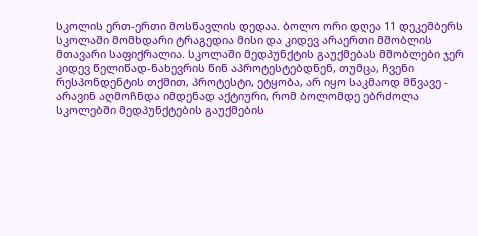სკოლის ერთ-ერთი მოსწავლის დედაა. ბოლო ორი დღეა 11 დეკემბერს სკოლაში მომხდარი ტრაგედია მისი და კიდევ არაერთი მშობლის მთავარი საფიქრალია. სკოლაში მედპუნქტის გაუქმებას მშობლები ჯერ კიდევ წელიწად-ნახევრის წინ აპროტესტებდნენ, თუმცა, ჩვენი რესპონდენტის თქმით, პროტესტი, ეტყობა, არ იყო საკმაოდ მწვავე - არავინ აღმოჩნდა იმდენად აქტიური, რომ ბოლომდე ებრძოლა სკოლებში მედპუნქტების გაუქმების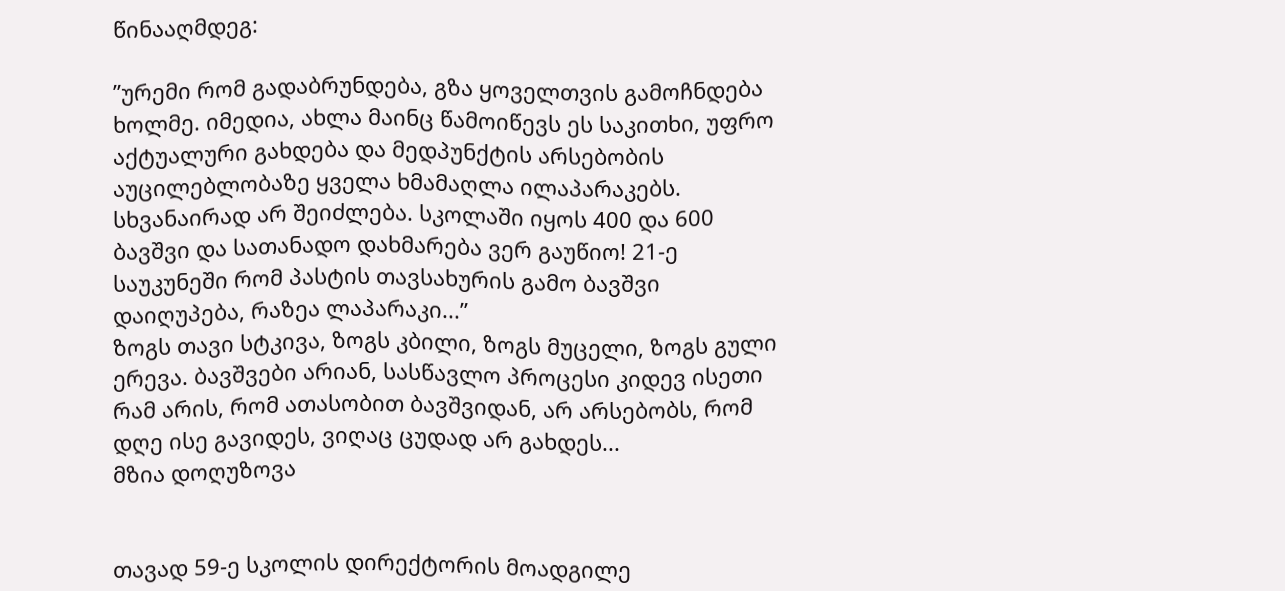წინააღმდეგ:

”ურემი რომ გადაბრუნდება, გზა ყოველთვის გამოჩნდება ხოლმე. იმედია, ახლა მაინც წამოიწევს ეს საკითხი, უფრო აქტუალური გახდება და მედპუნქტის არსებობის აუცილებლობაზე ყველა ხმამაღლა ილაპარაკებს. სხვანაირად არ შეიძლება. სკოლაში იყოს 400 და 600 ბავშვი და სათანადო დახმარება ვერ გაუწიო! 21-ე საუკუნეში რომ პასტის თავსახურის გამო ბავშვი დაიღუპება, რაზეა ლაპარაკი...”
ზოგს თავი სტკივა, ზოგს კბილი, ზოგს მუცელი, ზოგს გული ერევა. ბავშვები არიან, სასწავლო პროცესი კიდევ ისეთი რამ არის, რომ ათასობით ბავშვიდან, არ არსებობს, რომ დღე ისე გავიდეს, ვიღაც ცუდად არ გახდეს...
მზია დოღუზოვა


თავად 59-ე სკოლის დირექტორის მოადგილე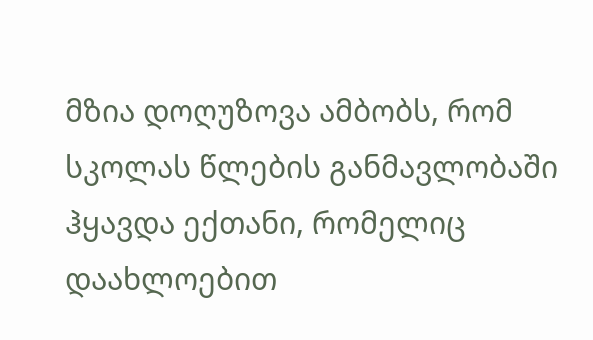მზია დოღუზოვა ამბობს, რომ სკოლას წლების განმავლობაში ჰყავდა ექთანი, რომელიც დაახლოებით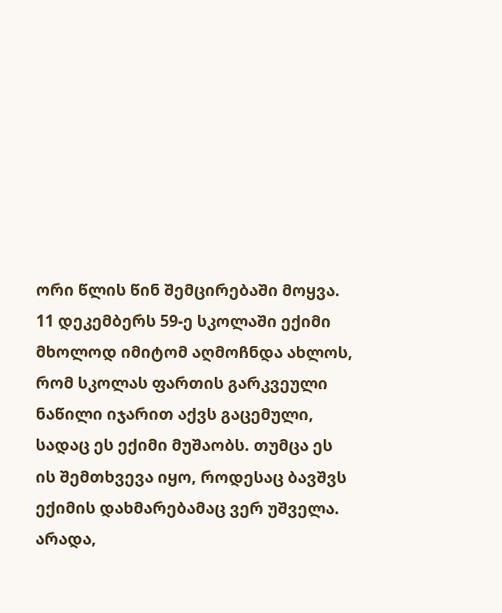ორი წლის წინ შემცირებაში მოყვა. 11 დეკემბერს 59-ე სკოლაში ექიმი მხოლოდ იმიტომ აღმოჩნდა ახლოს, რომ სკოლას ფართის გარკვეული ნაწილი იჯარით აქვს გაცემული, სადაც ეს ექიმი მუშაობს. თუმცა ეს ის შემთხვევა იყო, როდესაც ბავშვს ექიმის დახმარებამაც ვერ უშველა. არადა,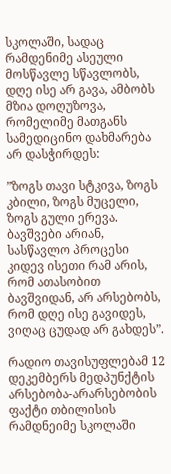სკოლაში, სადაც რამდენიმე ასეული მოსწავლე სწავლობს, დღე ისე არ გავა, ამბობს მზია დოღუზოვა, რომელიმე მათგანს სამედიცინო დახმარება არ დასჭირდეს:

”ზოგს თავი სტკივა, ზოგს კბილი, ზოგს მუცელი, ზოგს გული ერევა. ბავშვები არიან, სასწავლო პროცესი კიდევ ისეთი რამ არის, რომ ათასობით ბავშვიდან, არ არსებობს, რომ დღე ისე გავიდეს, ვიღაც ცუდად არ გახდეს”.

რადიო თავისუფლებამ 12 დეკემბერს მედპუნქტის არსებობა-არარსებობის ფაქტი თბილისის რამდნეიმე სკოლაში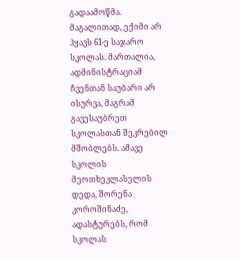გადაამოწმა. მაგალითად, ექიმი არ ჰყავს 61-ე საჯარო სკოლას. მართალია, ადმინისტრაციამ ჩვენთან საუბარი არ ისურვა, მაგრამ გავესაუბრეთ სკოლასთან შეკრებილ მშობლებს. ამავე სკოლის მეოთხეკლასელის დედა, შორენა კოროშინაძე, ადასტურებს, რომ სკოლას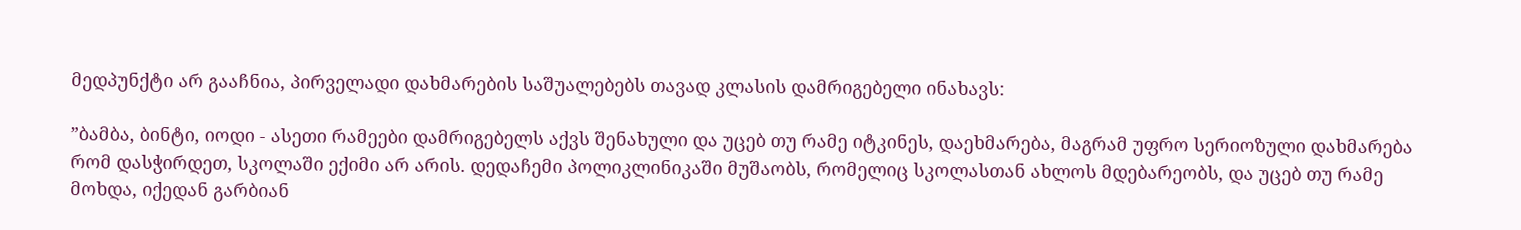მედპუნქტი არ გააჩნია, პირველადი დახმარების საშუალებებს თავად კლასის დამრიგებელი ინახავს:

”ბამბა, ბინტი, იოდი - ასეთი რამეები დამრიგებელს აქვს შენახული და უცებ თუ რამე იტკინეს, დაეხმარება, მაგრამ უფრო სერიოზული დახმარება რომ დასჭირდეთ, სკოლაში ექიმი არ არის. დედაჩემი პოლიკლინიკაში მუშაობს, რომელიც სკოლასთან ახლოს მდებარეობს, და უცებ თუ რამე მოხდა, იქედან გარბიან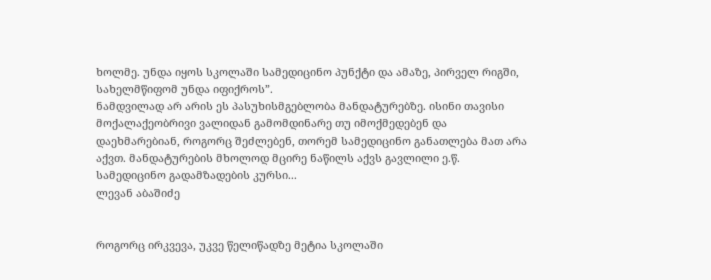ხოლმე. უნდა იყოს სკოლაში სამედიცინო პუნქტი და ამაზე, პირველ რიგში, სახელმწიფომ უნდა იფიქროს”.
ნამდვილად არ არის ეს პასუხისმგებლობა მანდატურებზე. ისინი თავისი მოქალაქეობრივი ვალიდან გამომდინარე თუ იმოქმედებენ და დაეხმარებიან, როგორც შეძლებენ, თორემ სამედიცინო განათლება მათ არა აქვთ. მანდატურების მხოლოდ მცირე ნაწილს აქვს გავლილი ე.წ. სამედიცინო გადამზადების კურსი...
ლევან აბაშიძე


როგორც ირკვევა, უკვე წელიწადზე მეტია სკოლაში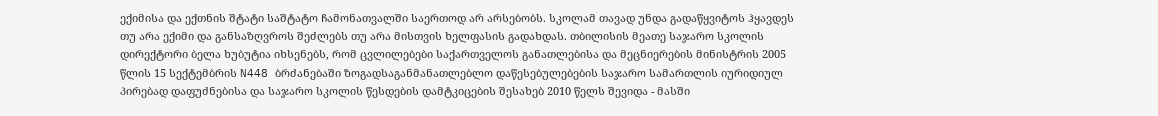ექიმისა და ექთნის შტატი საშტატო ჩამონათვალში საერთოდ არ არსებობს. სკოლამ თავად უნდა გადაწყვიტოს ჰყავდეს თუ არა ექიმი და განსაზღვროს შეძლებს თუ არა მისთვის ხელფასის გადახდას. თბილისის მეათე საჯარო სკოლის დირექტორი ბელა ხუბუტია იხსენებს, რომ ცვლილებები საქართველოს განათლებისა და მეცნიერების მინისტრის 2005 წლის 15 სექტემბრის N448 ბრძანებაში ზოგადსაგანმანათლებლო დაწესებულებების საჯარო სამართლის იურიდიულ პირებად დაფუძნებისა და საჯარო სკოლის წესდების დამტკიცების შესახებ 2010 წელს შევიდა - მასში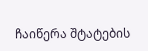ჩაიწერა შტატების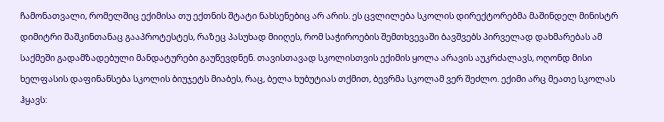ჩამონათვალი, რომელშიც ექიმისა თუ ექთნის შტატი ნახსენებიც არ არის. ეს ცვლილება სკოლის დირექტორებმა მაშინდელ მინისტრ დიმიტრი შაშკინთანაც გააპროტესტეს, რაზეც პასუხად მიიღეს, რომ საჭიროების შემთხვევაში ბავშვებს პირველად დახმარებას ამ საქმეში გადამზადებული მანდატურები გაუწევდნენ. თავისთავად სკოლისთვის ექიმის ყოლა არავის აუკრძალავს, ოღონდ მისი ხელფასის დაფინანსება სკოლის ბიუჯეტს მიაბეს, რაც, ბელა ხუბუტიას თქმით, ბევრმა სკოლამ ვერ შეძლო. ექიმი არც მეათე სკოლას ჰყავს: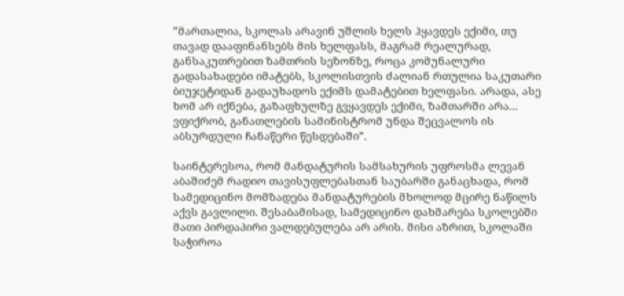”მართალია, სკოლას არავინ უშლის ხელს ჰყავდეს ექიმი, თუ თავად დააფინანსებს მის ხელფასს, მაგრამ რეალურად, განსაკუთრებით ზამთრის სეზონზე, როცა კომუნალური გადასახადები იმატებს, სკოლისთვის ძალიან რთულია საკუთარი ბიუჯეტიდან გადაუხადოს ექიმს დამატებით ხელფასი. არადა, ასე ხომ არ იქნება, გაზაფხულზე გვყავდეს ექიმი, ზამთარში არა... ვფიქრობ, განათლების სამინისტრომ უნდა შეცვალოს ის აბსურდული ჩანაწერი წესდებაში”.

საინტერესოა, რომ მანდატურის სამსახურის უფროსმა ლევან აბაშიძემ რადიო თავისუფლებასთან საუბარში განაცხადა, რომ სამედიცინო მომზადება მანდატურების მხოლოდ მცირე ნაწილს აქვს გავლილი. შესაბამისად, სამედიცინო დახმარება სკოლებში მათი პირდაპირი ვალდებულება არ არის. მისი აზრით, სკოლაში საჭიროა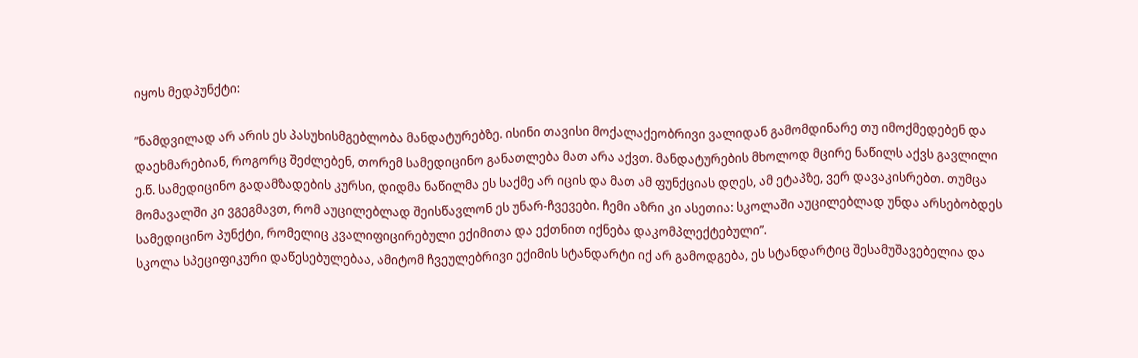იყოს მედპუნქტი:

”ნამდვილად არ არის ეს პასუხისმგებლობა მანდატურებზე. ისინი თავისი მოქალაქეობრივი ვალიდან გამომდინარე თუ იმოქმედებენ და დაეხმარებიან, როგორც შეძლებენ, თორემ სამედიცინო განათლება მათ არა აქვთ. მანდატურების მხოლოდ მცირე ნაწილს აქვს გავლილი ე.წ. სამედიცინო გადამზადების კურსი, დიდმა ნაწილმა ეს საქმე არ იცის და მათ ამ ფუნქციას დღეს, ამ ეტაპზე, ვერ დავაკისრებთ. თუმცა მომავალში კი ვგეგმავთ, რომ აუცილებლად შეისწავლონ ეს უნარ-ჩვევები. ჩემი აზრი კი ასეთია: სკოლაში აუცილებლად უნდა არსებობდეს სამედიცინო პუნქტი, რომელიც კვალიფიცირებული ექიმითა და ექთნით იქნება დაკომპლექტებული”.
სკოლა სპეციფიკური დაწესებულებაა, ამიტომ ჩვეულებრივი ექიმის სტანდარტი იქ არ გამოდგება, ეს სტანდარტიც შესამუშავებელია და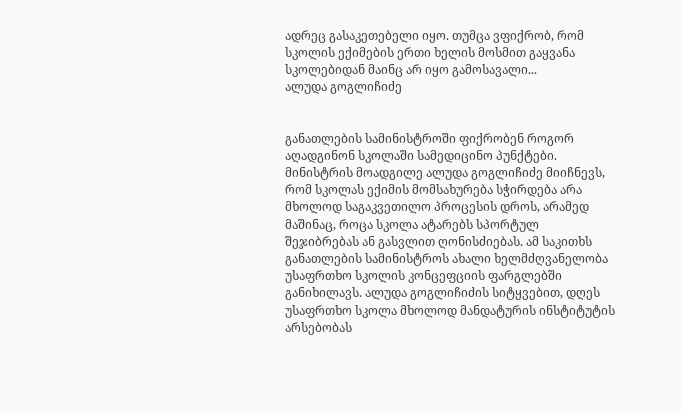ადრეც გასაკეთებელი იყო. თუმცა ვფიქრობ, რომ სკოლის ექიმების ერთი ხელის მოსმით გაყვანა სკოლებიდან მაინც არ იყო გამოსავალი...
ალუდა გოგლიჩიძე


განათლების სამინისტროში ფიქრობენ როგორ აღადგინონ სკოლაში სამედიცინო პუნქტები. მინისტრის მოადგილე ალუდა გოგლიჩიძე მიიჩნევს, რომ სკოლას ექიმის მომსახურება სჭირდება არა მხოლოდ საგაკვეთილო პროცესის დროს, არამედ მაშინაც, როცა სკოლა ატარებს სპორტულ შეჯიბრებას ან გასვლით ღონისძიებას. ამ საკითხს განათლების სამინისტროს ახალი ხელმძღვანელობა უსაფრთხო სკოლის კონცეფციის ფარგლებში განიხილავს. ალუდა გოგლიჩიძის სიტყვებით, დღეს უსაფრთხო სკოლა მხოლოდ მანდატურის ინსტიტუტის არსებობას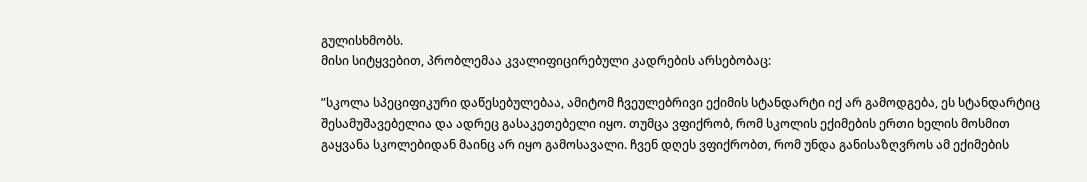გულისხმობს.
მისი სიტყვებით, პრობლემაა კვალიფიცირებული კადრების არსებობაც:

”სკოლა სპეციფიკური დაწესებულებაა, ამიტომ ჩვეულებრივი ექიმის სტანდარტი იქ არ გამოდგება, ეს სტანდარტიც შესამუშავებელია და ადრეც გასაკეთებელი იყო. თუმცა ვფიქრობ, რომ სკოლის ექიმების ერთი ხელის მოსმით გაყვანა სკოლებიდან მაინც არ იყო გამოსავალი. ჩვენ დღეს ვფიქრობთ, რომ უნდა განისაზღვროს ამ ექიმების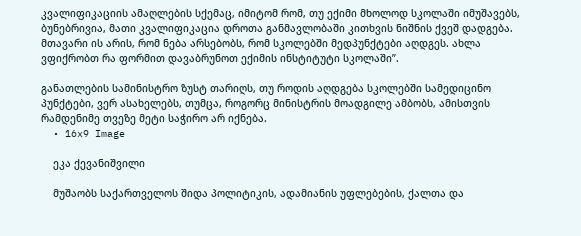კვალიფიკაციის ამაღლების სქემაც, იმიტომ რომ, თუ ექიმი მხოლოდ სკოლაში იმუშავებს, ბუნებრივია, მათი კვალიფიკაცია დროთა განმავლობაში კითხვის ნიშნის ქვეშ დადგება. მთავარი ის არის, რომ ნება არსებობს, რომ სკოლებში მედპუნქტები აღდგეს. ახლა ვფიქრობთ რა ფორმით დავაბრუნოთ ექიმის ინსტიტუტი სკოლაში”.

განათლების სამინისტრო ზუსტ თარიღს, თუ როდის აღდგება სკოლებში სამედიცინო პუნქტები, ვერ ასახელებს, თუმცა, როგორც მინისტრის მოადგილე ამბობს, ამისთვის რამდენიმე თვეზე მეტი საჭირო არ იქნება.
  • 16x9 Image

    ეკა ქევანიშვილი

    მუშაობს საქართველოს შიდა პოლიტიკის, ადამიანის უფლებების, ქალთა და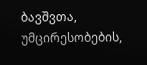ბავშვთა, უმცირესობების,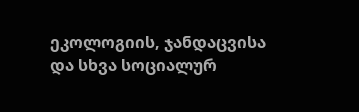ეკოლოგიის, ჯანდაცვისა და სხვა სოციალურ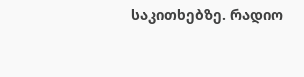საკითხებზე. რადიო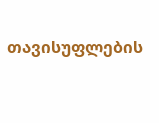თავისუფლების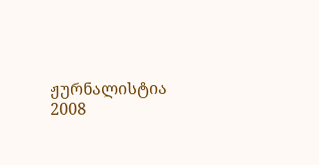ჟურნალისტია 2008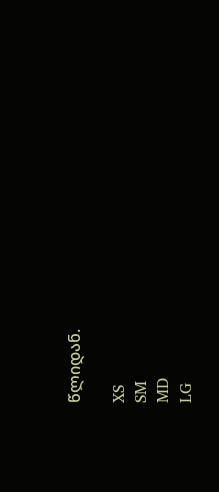წლიდან.

XS
SM
MD
LG